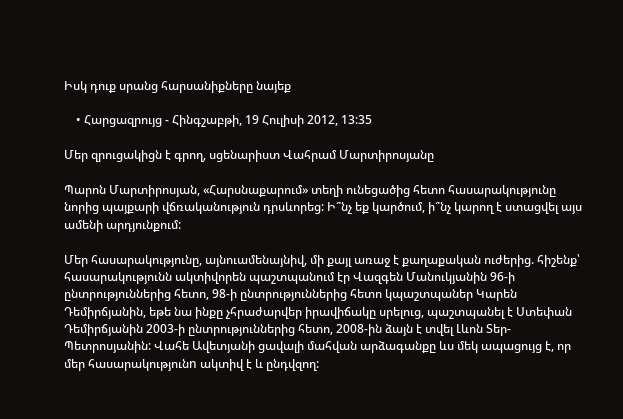Իսկ դուք սրանց հարսանիքները նայեք

    • Հարցազրույց - Հինգշաբթի, 19 Հուլիսի 2012, 13:35

Մեր զրուցակիցն է գրող, սցենարիստ Վահրամ Մարտիրոսյանը

Պարոն Մարտիրոսյան, «Հարսնաքարում» տեղի ունեցածից հետո հասարակությունը նորից պայքարի վճռականություն դրսևորեց: Ի՞նչ եք կարծում, ի՞նչ կարող է ստացվել այս ամենի արդյունքում:

Մեր հասարակությունը, այնուամենայնիվ, մի քայլ առաջ է քաղաքական ուժերից. հիշենք՝ հասարակությունն ակտիվորեն պաշտպանում էր Վազգեն Մանուկյանին 96-ի ընտրություններից հետո, 98-ի ընտրություններից հետո կպաշտպաներ Կարեն Դեմիրճյանին, եթե նա ինքը չհրաժարվեր իրավիճակը սրելուց, պաշտպանել է Ստեփան Դեմիրճյանին 2003-ի ընտրություններից հետո, 2008-ին ձայն է տվել Լևոն Տեր-Պետրոսյանին: Վահե Ավետյանի ցավալի մահվան արձագանքը ևս մեկ ապացույց է, որ մեր հասարակությունn ակտիվ է և ընդվզող: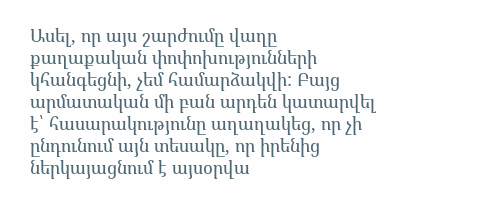Ասել, որ այս շարժումը վաղը քաղաքական փոփոխությունների կհանգեցնի, չեմ համարձակվի: Բայց արմատական մի բան արդեն կատարվել է՝ հասարակությունը աղաղակեց, որ չի ընդունում այն տեսակը, որ իրենից ներկայացնում է այսօրվա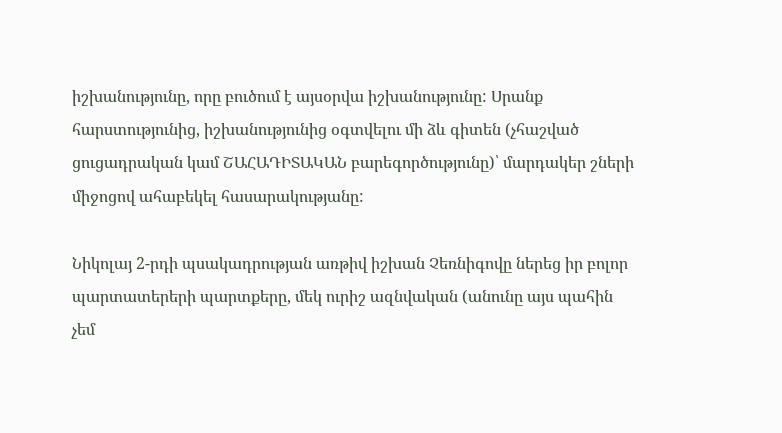իշխանությունը, որը բուծում է այսօրվա իշխանությունը: Սրանք հարստությունից, իշխանությունից օգտվելու մի ձև գիտեն (չհաշված ցուցադրական կամ ՇԱՀԱԴԻՏԱԿԱՆ բարեգործությունը)՝ մարդակեր շների միջոցով ահաբեկել հասարակությանը:

Նիկոլայ 2-րդի պսակադրության առթիվ իշխան Չեռնիգովը ներեց իր բոլոր պարտատերերի պարտքերը, մեկ ուրիշ ազնվական (անունը այս պահին չեմ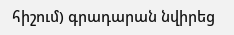հիշում) գրադարան նվիրեց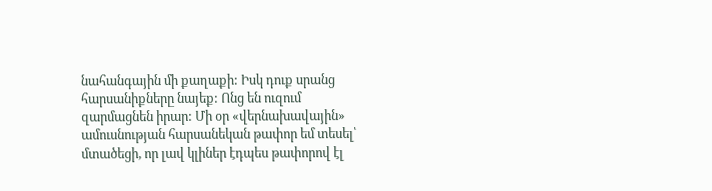նահանգային մի քաղաքի: Իսկ դուք սրանց հարսանիքները նայեք: Ոնց են ուզում զարմացնեն իրար: Մի օր «վերնախավային» ամուսնության հարսանեկան թափոր եմ տեսել՝ մտածեցի, որ լավ կլիներ էդպես թափորով էլ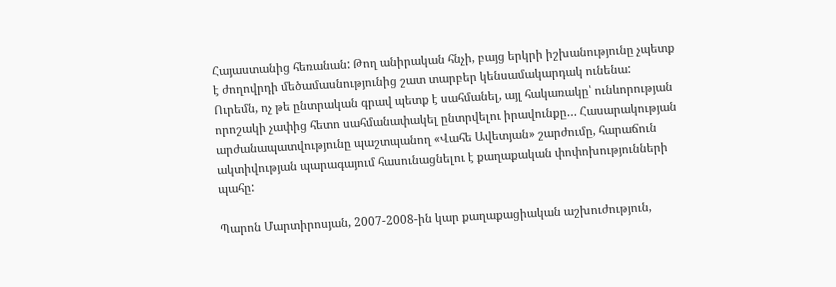Հայաստանից հեռանան: Թող անիրական հնչի, բայց երկրի իշխանությունը չպետք է ժողովրդի մեծամասնությունից շատ տարբեր կենսամակարդակ ունենա: Ուրեմն, ոչ թե ընտրական գրավ պետք է սահմանել, այլ հակառակը՝ ունևորության որոշակի չափից հետո սահմանափակել ընտրվելու իրավունքը… Հասարակության արժանապատվությունը պաշտպանող «Վահե Ավետյան» շարժումը, հարաճուն ակտիվության պարագայում հասունացնելու է քաղաքական փոփոխությունների պահը:

Պարոն Մարտիրոսյան, 2007-2008-ին կար քաղաքացիական աշխուժություն,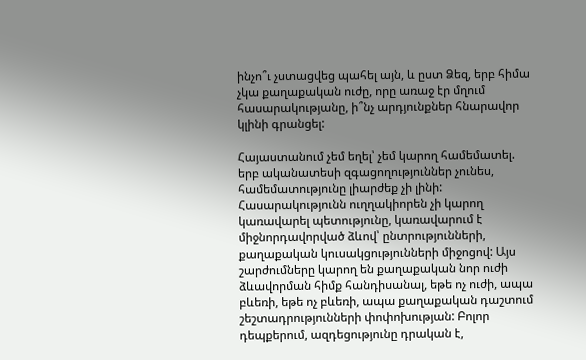ինչո՞ւ չստացվեց պահել այն, և ըստ Ձեզ, երբ հիմա չկա քաղաքական ուժը, որը առաջ էր մղում հասարակությանը, ի՞նչ արդյունքներ հնարավոր կլինի գրանցել:

Հայաստանում չեմ եղել՝ չեմ կարող համեմատել. երբ ականատեսի զգացողություններ չունես, համեմատությունը լիարժեք չի լինի: Հասարակությունն ուղղակիորեն չի կարող կառավարել պետությունը, կառավարում է միջնորդավորված ձևով՝ ընտրությունների, քաղաքական կուսակցությունների միջոցով: Այս շարժումները կարող են քաղաքական նոր ուժի ձևավորման հիմք հանդիսանալ, եթե ոչ ուժի, ապա բևեռի, եթե ոչ բևեռի, ապա քաղաքական դաշտում շեշտադրությունների փոփոխության: Բոլոր դեպքերում, ազդեցությունը դրական է,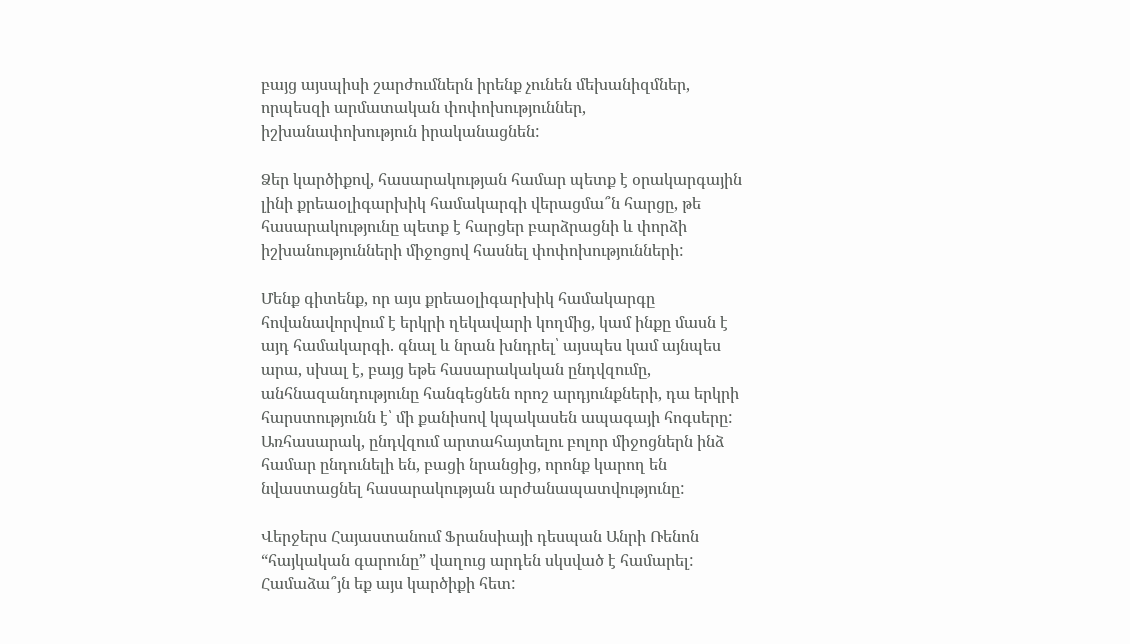բայց այսպիսի շարժումներն իրենք չունեն մեխանիզմներ, որպեսզի արմատական փոփոխություններ, իշխանափոխություն իրականացնեն:

Ձեր կարծիքով, հասարակության համար պետք է օրակարգային լինի քրեաօլիգարխիկ համակարգի վերացմա՞ն հարցը, թե հասարակությունը պետք է հարցեր բարձրացնի և փորձի իշխանությունների միջոցով հասնել փոփոխությունների:

Մենք գիտենք, որ այս քրեաօլիգարխիկ համակարգը հովանավորվում է երկրի ղեկավարի կողմից, կամ ինքը մասն է այդ համակարգի. գնալ և նրան խնդրել՝ այսպես կամ այնպես արա, սխալ է, բայց եթե հասարակական ընդվզումը, անհնազանդությունը հանգեցնեն որոշ արդյունքների, դա երկրի հարստությունն է՝ մի քանիսով կպակասեն ապագայի հոգսերը: Առհասարակ, ընդվզում արտահայտելու բոլոր միջոցներն ինձ համար ընդունելի են, բացի նրանցից, որոնք կարող են նվաստացնել հասարակության արժանապատվությունը:

Վերջերս Հայաստանում Ֆրանսիայի դեսպան Անրի Ռենոն “հայկական գարունը” վաղուց արդեն սկսված է համարել: Համաձա՞յն եք այս կարծիքի հետ: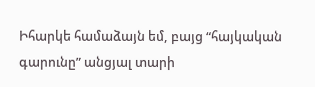Իհարկե համաձայն եմ, բայց “հայկական գարունը” անցյալ տարի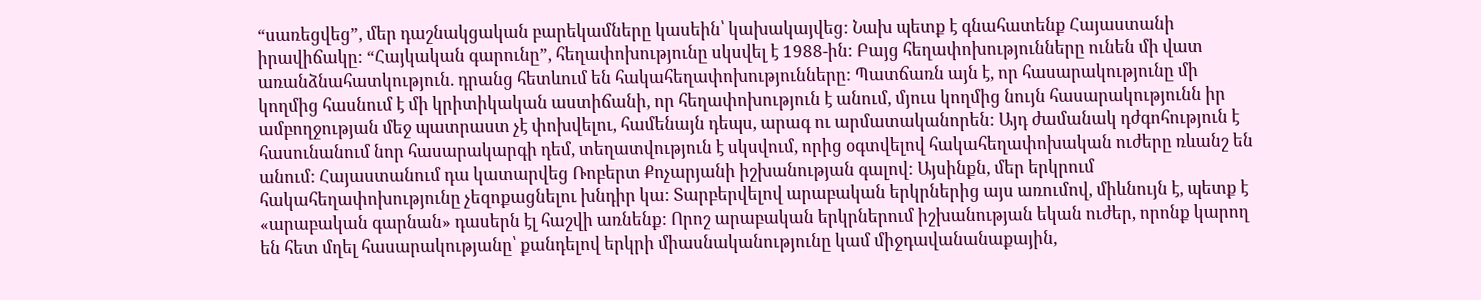“սառեցվեց”, մեր դաշնակցական բարեկամները կասեին՝ կախակայվեց: Նախ պետք է գնահատենք Հայաստանի իրավիճակը: “Հայկական գարունը”, հեղափոխությունը սկսվել է 1988-ին: Բայց հեղափոխությունները ունեն մի վատ առանձնահատկություն. դրանց հետևում են հակահեղափոխությունները: Պատճառն այն է, որ հասարակությունը մի կողմից հասնում է մի կրիտիկական աստիճանի, որ հեղափոխություն է անում, մյուս կողմից նույն հասարակությունն իր ամբողջության մեջ պատրաստ չէ փոխվելու, համենայն դեպս, արագ ու արմատականորեն: Այդ ժամանակ դժգոհություն է հասունանում նոր հասարակարգի դեմ, տեղատվություն է սկսվում, որից օգտվելով հակահեղափոխական ուժերը ռևանշ են անում: Հայաստանում դա կատարվեց Ռոբերտ Քոչարյանի իշխանության գալով: Այսինքն, մեր երկրում հակահեղափոխությունը չեզոքացնելու խնդիր կա: Տարբերվելով արաբական երկրներից այս առումով, միևնույն է, պետք է «արաբական գարնան» դասերն էլ հաշվի առնենք: Որոշ արաբական երկրներում իշխանության եկան ուժեր, որոնք կարող են հետ մղել հասարակությանը՝ քանդելով երկրի միասնականությունը կամ միջդավանանաքային,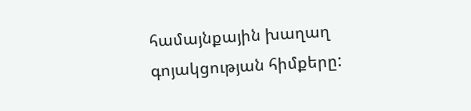համայնքային խաղաղ գոյակցության հիմքերը: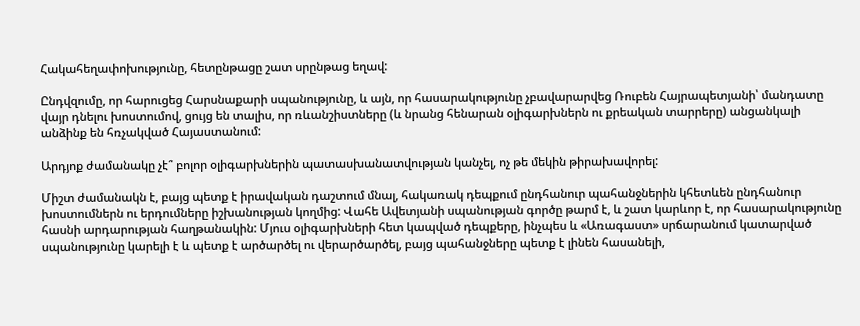Հակահեղափոխությունը, հետընթացը շատ սրընթաց եղավ:

Ընդվզումը, որ հարուցեց Հարսնաքարի սպանությունը, և այն, որ հասարակությունը չբավարարվեց Ռուբեն Հայրապետյանի՝ մանդատը վայր դնելու խոստումով, ցույց են տալիս, որ ռևանշիստները (և նրանց հենարան օլիգարխներն ու քրեական տարրերը) անցանկալի անձինք են հռչակված Հայաստանում:

Արդյոք ժամանակը չէ՞ բոլոր օլիգարխներին պատասխանատվության կանչել, ոչ թե մեկին թիրախավորել:

Միշտ ժամանակն է, բայց պետք է իրավական դաշտում մնալ, հակառակ դեպքում ընդհանուր պահանջներին կհետևեն ընդհանուր խոստումներն ու երդումները իշխանության կողմից: Վահե Ավետյանի սպանության գործը թարմ է, և շատ կարևոր է, որ հասարակությունը հասնի արդարության հաղթանակին: Մյուս օլիգարխների հետ կապված դեպքերը, ինչպես և «Առագաստ» սրճարանում կատարված սպանությունը կարելի է և պետք է արծարծել ու վերարծարծել, բայց պահանջները պետք է լինեն հասանելի,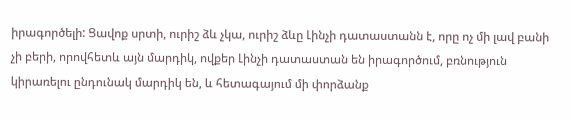իրագործելի: Ցավոք սրտի, ուրիշ ձև չկա, ուրիշ ձևը Լինչի դատաստանն է, որը ոչ մի լավ բանի չի բերի, որովհետև այն մարդիկ, ովքեր Լինչի դատաստան են իրագործում, բռնություն կիրառելու ընդունակ մարդիկ են, և հետագայում մի փորձանք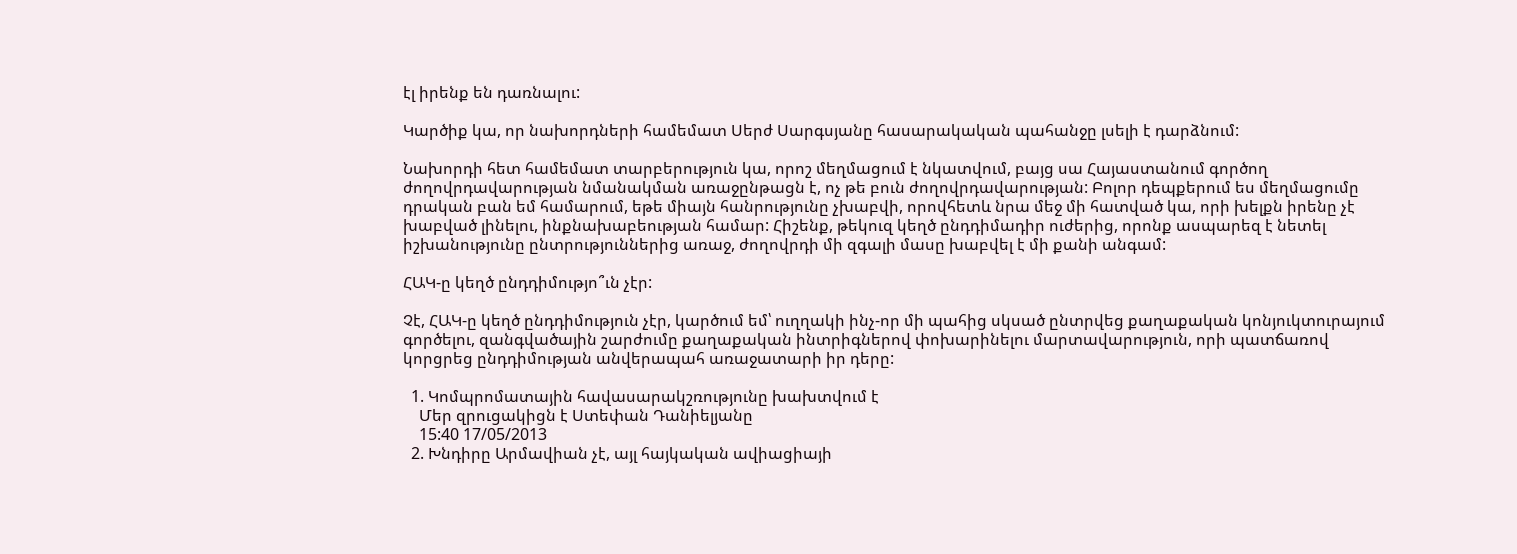էլ իրենք են դառնալու:

Կարծիք կա, որ նախորդների համեմատ Սերժ Սարգսյանը հասարակական պահանջը լսելի է դարձնում:

Նախորդի հետ համեմատ տարբերություն կա, որոշ մեղմացում է նկատվում, բայց սա Հայաստանում գործող ժողովրդավարության նմանակման առաջընթացն է, ոչ թե բուն ժողովրդավարության: Բոլոր դեպքերում ես մեղմացումը դրական բան եմ համարում, եթե միայն հանրությունը չխաբվի, որովհետև նրա մեջ մի հատված կա, որի խելքն իրենը չէ խաբված լինելու, ինքնախաբեության համար: Հիշենք, թեկուզ կեղծ ընդդիմադիր ուժերից, որոնք ասպարեզ է նետել իշխանությունը ընտրություններից առաջ, ժողովրդի մի զգալի մասը խաբվել է մի քանի անգամ:

ՀԱԿ-ը կեղծ ընդդիմությո՞ւն չէր:

Չէ, ՀԱԿ-ը կեղծ ընդդիմություն չէր, կարծում եմ՝ ուղղակի ինչ-որ մի պահից սկսած ընտրվեց քաղաքական կոնյուկտուրայում գործելու, զանգվածային շարժումը քաղաքական ինտրիգներով փոխարինելու մարտավարություն, որի պատճառով կորցրեց ընդդիմության անվերապահ առաջատարի իր դերը:

  1. Կոմպրոմատային հավասարակշռությունը խախտվում է
    Մեր զրուցակիցն է Ստեփան Դանիելյանը
    15:40 17/05/2013
  2. Խնդիրը Արմավիան չէ, այլ հայկական ավիացիայի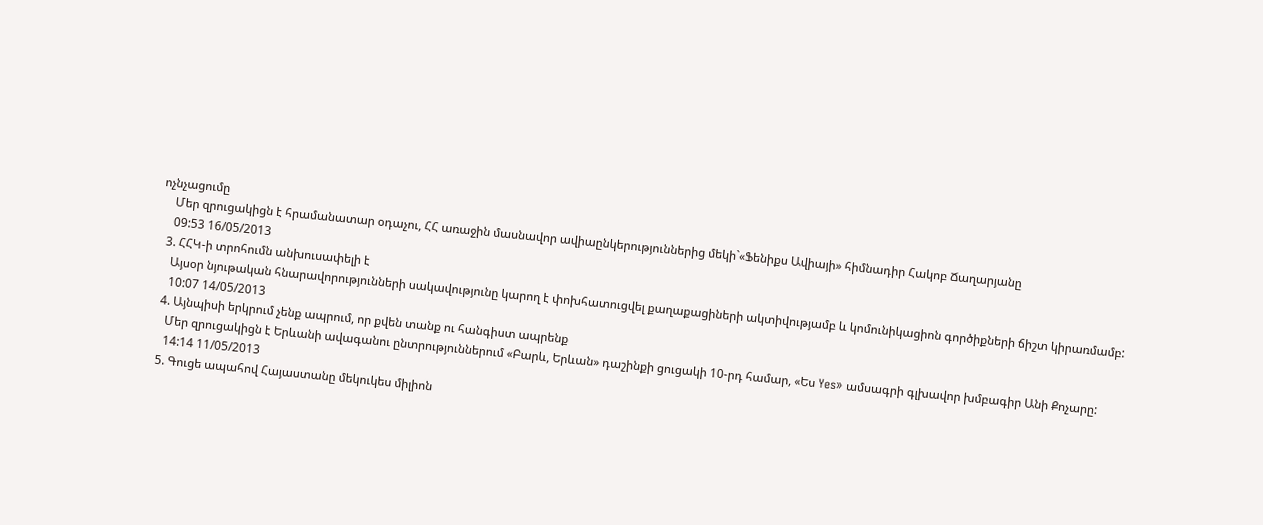ոչնչացումը
    Մեր զրուցակիցն է հրամանատար օդաչու, ՀՀ առաջին մասնավոր ավիաընկերություններից մեկի`«Ֆենիքս Ավիայի» հիմնադիր Հակոբ Ճաղարյանը
    09:53 16/05/2013
  3. ՀՀԿ-ի տրոհումն անխուսափելի է
    Այսօր նյութական հնարավորությունների սակավությունը կարող է փոխհատուցվել քաղաքացիների ակտիվությամբ և կոմունիկացիոն գործիքների ճիշտ կիրառմամբ:
    10:07 14/05/2013
  4. Այնպիսի երկրում չենք ապրում, որ քվեն տանք ու հանգիստ ապրենք
    Մեր զրուցակիցն է Երևանի ավագանու ընտրություններում «Բարև, Երևան» դաշինքի ցուցակի 10-րդ համար, «Ես Yes» ամսագրի գլխավոր խմբագիր Անի Քոչարը:
    14:14 11/05/2013
  5. Գուցե ապահով Հայաստանը մեկուկես միլիոն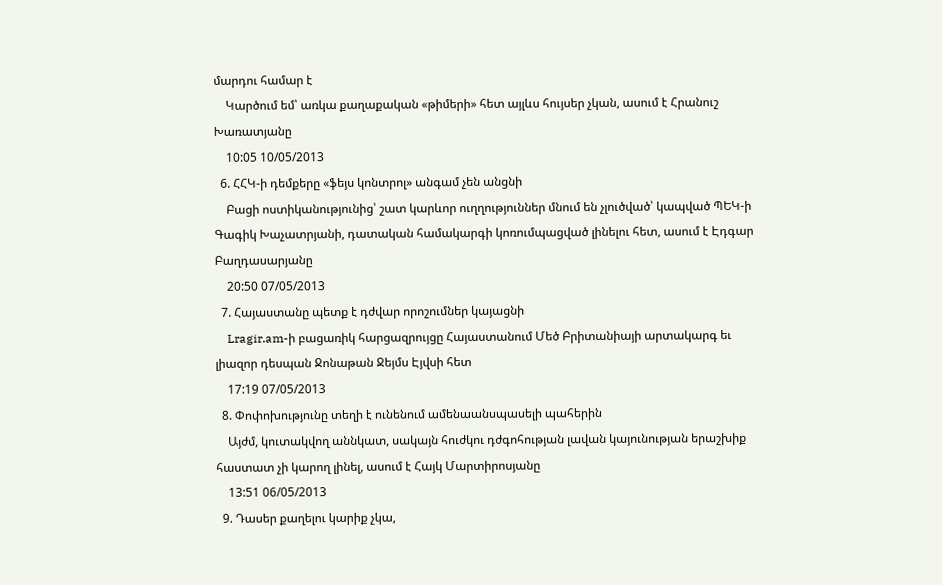մարդու համար է
    Կարծում եմ՝ առկա քաղաքական «թիմերի» հետ այլևս հույսեր չկան, ասում է Հրանուշ Խառատյանը
    10:05 10/05/2013
  6. ՀՀԿ-ի դեմքերը «ֆեյս կոնտրոլ» անգամ չեն անցնի
    Բացի ոստիկանությունից՝ շատ կարևոր ուղղություններ մնում են չլուծված՝ կապված ՊԵԿ-ի Գագիկ Խաչատրյանի, դատական համակարգի կոռումպացված լինելու հետ, ասում է Էդգար Բաղդասարյանը
    20:50 07/05/2013
  7. Հայաստանը պետք է դժվար որոշումներ կայացնի
    Lragir.am-ի բացառիկ հարցազրույցը Հայաստանում Մեծ Բրիտանիայի արտակարգ եւ լիազոր դեսպան Ջոնաթան Ջեյմս Էյվսի հետ
    17:19 07/05/2013
  8. Փոփոխությունը տեղի է ունենում ամենաանսպասելի պահերին
    Այժմ, կուտակվող աննկատ, սակայն հուժկու դժգոհության լավան կայունության երաշխիք հաստատ չի կարող լինել, ասում է Հայկ Մարտիրոսյանը
    13:51 06/05/2013
  9. Դասեր քաղելու կարիք չկա,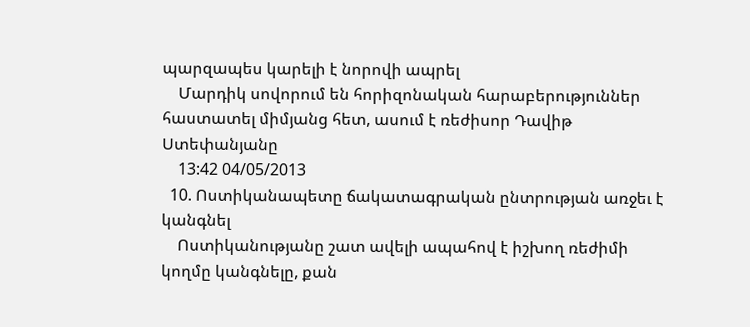պարզապես կարելի է նորովի ապրել
    Մարդիկ սովորում են հորիզոնական հարաբերություններ հաստատել միմյանց հետ, ասում է ռեժիսոր Դավիթ Ստեփանյանը
    13:42 04/05/2013
  10. Ոստիկանապետը ճակատագրական ընտրության առջեւ է կանգնել
    Ոստիկանությանը շատ ավելի ապահով է իշխող ռեժիմի կողմը կանգնելը, քան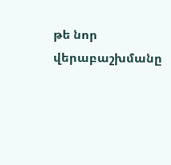թե նոր վերաբաշխմանը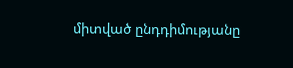միտված ընդդիմությանը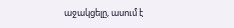աջակցելը, ասում է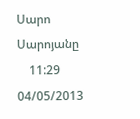Սարո Սարոյանը
    11:29 04/05/2013